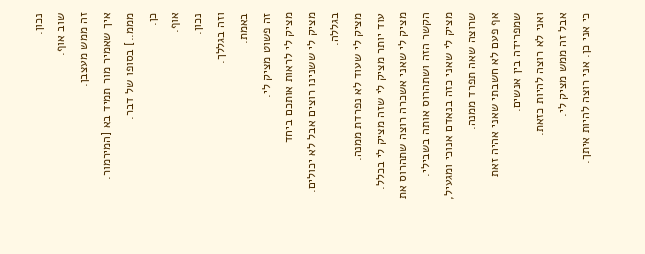נכון.
שוב אוף.
זה ממש מעצבן.
איך שאמיר מור תמיד בא [המירמור. מממ..] בסופו של דבר.
כן.
אוף.
נכון.
וזה בגללך.
באמת.
זה פשוט מציק לי.
מציק לי לראות אותכם ביחד
מציק לי ששנינו רוצים אבל לא יכולים. בגללה.
מציק לי שעוד לא נפרדת ממנה.
עוד יותר מציק לי שזה מציק לי בכלל.
מציק לי שאני אשכרה רוצה שתהרוס את הקשר הזה ושתהרוס אותה בשבילי.
מציק לי שאני כזה בנאדם אנוכי ומגעיל,
שרוצה שאה תפרד ממנה.
אף פעם לא חשבתי שאני אהיה זאת שמפרידה בין אנשים.
ואני לא רוצה להיות כזאת.
אבל זה ממש מציק לי.
כי אני כן. אני רוצה להיות איתך.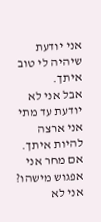אני יודעת שיהיה לי טוב איתך.
אבל אני לא יודעת עד מתי אני ארצה להיות איתך.
אם מחר אני אפגוש מישהו?
אני לא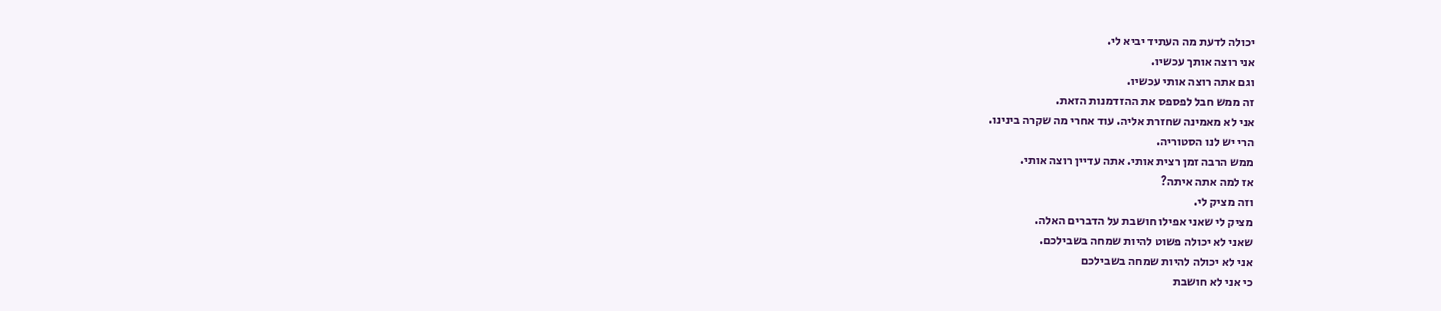יכולה לדעת מה העתיד יביא לי.
אני רוצה אותך עכשיו.
וגם אתה רוצה אותי עכשיו.
זה ממש חבל לפספס את ההזדמנות הזאת.
אני לא מאמינה שחזרת אליה. עוד אחרי מה שקרה בינינו.
הרי יש לנו הסטוריה.
ממש הרבה זמן רצית אותי. אתה עדיין רוצה אותי.
אז למה אתה איתה?
וזה מציק לי.
מציק לי שאני אפילו חושבת על הדברים האלה.
שאני לא יכולה פשוט להיות שמחה בשבילכם.
אני לא יכולה להיות שמחה בשבילכם
כי אני לא חושבת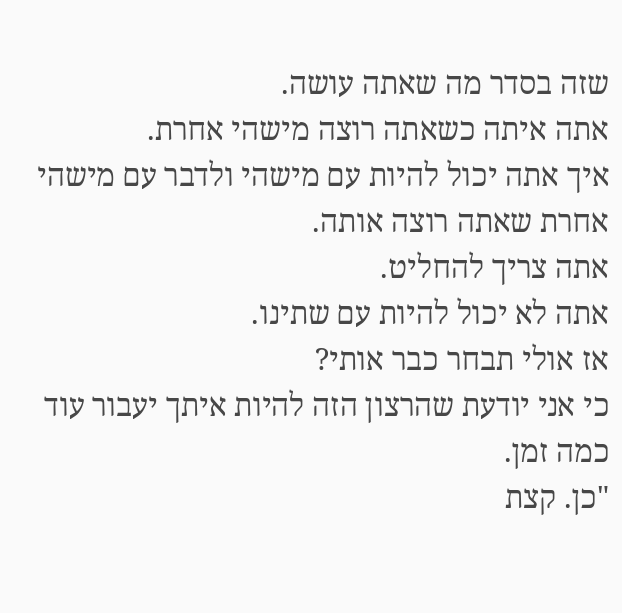שזה בסדר מה שאתה עושה.
אתה איתה כשאתה רוצה מישהי אחרת.
איך אתה יכול להיות עם מישהי ולדבר עם מישהי אחרת שאתה רוצה אותה.
אתה צריך להחליט.
אתה לא יכול להיות עם שתינו.
אז אולי תבחר כבר אותי?
כי אני יודעת שהרצון הזה להיות איתך יעבור עוד כמה זמן.
"כן. קצת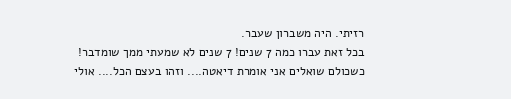רזיתי. היה משברון שעבר.
בכל זאת עברו כמה 7 שנים! 7 שנים לא שמעתי ממך שומדבר!
כשכולם שואלים אני אומרת דיאטה.... וזהו בעצם הכל.... אולי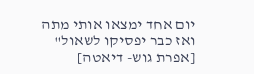יום אחד ימצאו אותי מתה
ואז כבר יפסיקו לשאול"
[אפרת גוש- דיאטה]